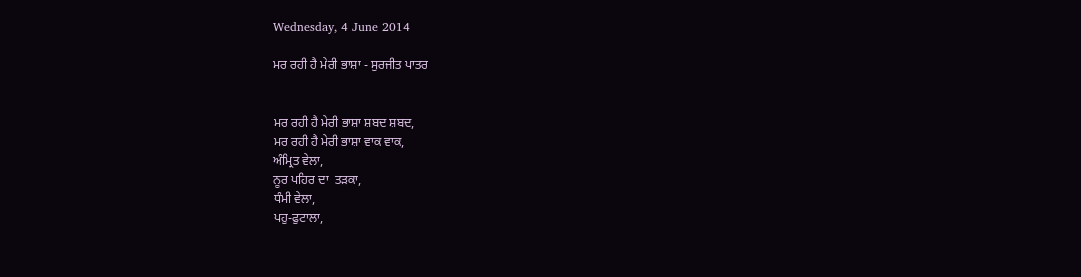Wednesday, 4 June 2014

ਮਰ ਰਹੀ ਹੈ ਮੇਰੀ ਭਾਸ਼ਾ - ਸੁਰਜੀਤ ਪਾਤਰ


ਮਰ ਰਹੀ ਹੈ ਮੇਰੀ ਭਾਸ਼ਾ ਸ਼ਬਦ ਸ਼ਬਦ,
ਮਰ ਰਹੀ ਹੈ ਮੇਰੀ ਭਾਸ਼ਾ ਵਾਕ ਵਾਕ,
ਅੰਮ੍ਰਿਤ ਵੇਲਾ,
ਨੂਰ ਪਹਿਰ ਦਾ  ਤੜਕਾ,
ਧੰਮੀ ਵੇਲਾ,
ਪਹੁ-ਫੁਟਾਲਾ,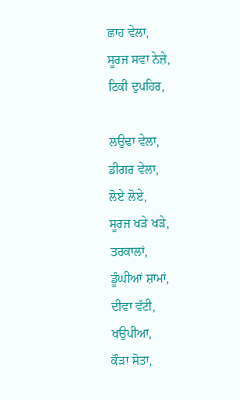ਛਾਹ ਵੇਲਾ,
ਸੂਰਜ ਸਵਾ ਨੇਜ਼ੇ,
ਟਿਕੀ ਦੁਪਹਿਰ,

ਲਉਢਾ ਵੇਲਾ,
ਡੀਗਰ ਵੇਲਾ,
ਲੋਏ ਲੋਏ,
ਸੂਰਜ ਖੜੇ ਖੜੇ,
ਤਰਕਾਲਾਂ,
ਡੂੰਘੀਆਂ ਸ਼ਾਮਾਂ,
ਦੀਵਾ ਵੱਟੀ,
ਖਉਪੀਆ,
ਕੌੜਾ ਸੋਤਾ,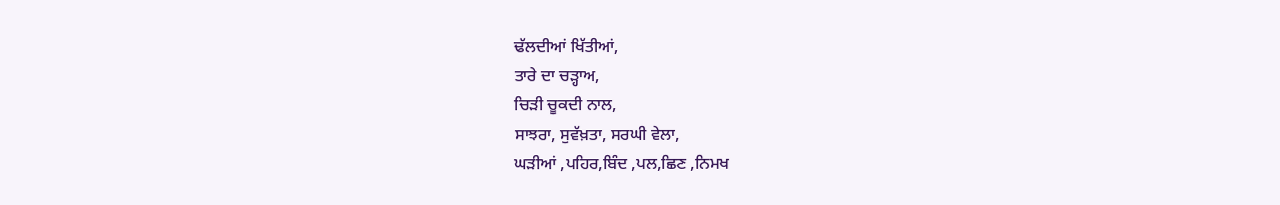ਢੱਲਦੀਆਂ ਖਿੱਤੀਆਂ,
ਤਾਰੇ ਦਾ ਚੜ੍ਹਾਅ,
ਚਿੜੀ ਚੂਕਦੀ ਨਾਲ,
ਸਾਝਰਾ, ਸੁਵੱਖ਼ਤਾ, ਸਰਘੀ ਵੇਲਾ,
ਘੜੀਆਂ ,ਪਹਿਰ,ਬਿੰਦ ,ਪਲ,ਛਿਣ ,ਨਿਮਖ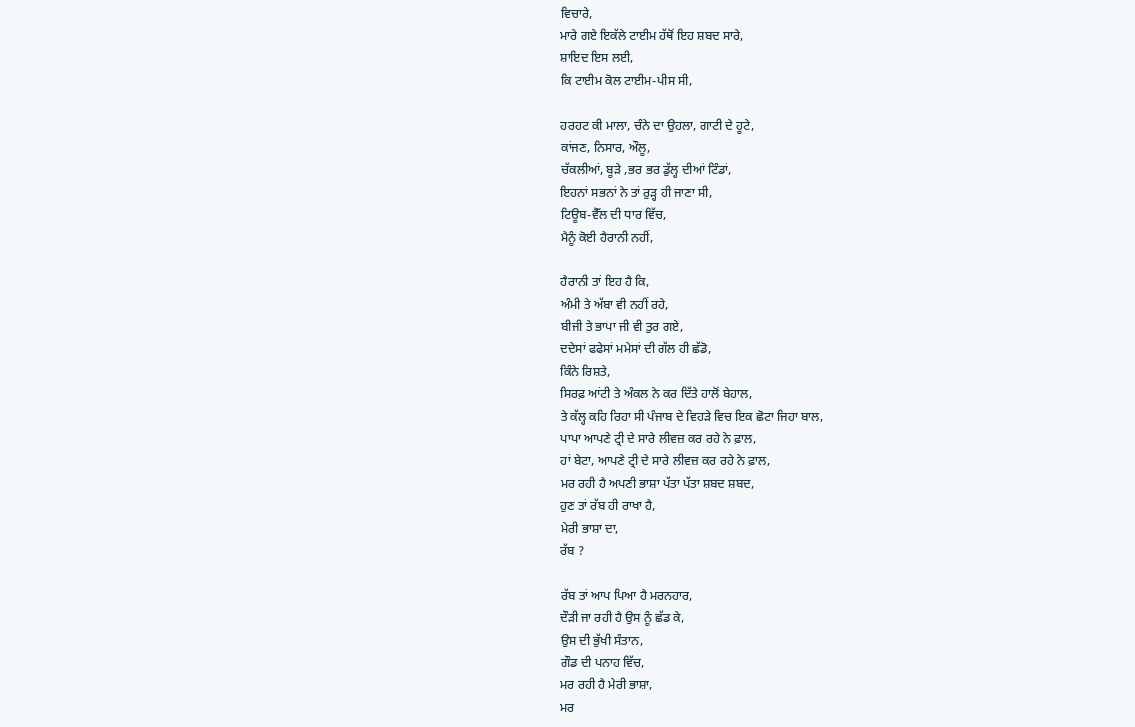ਵਿਚਾਰੇ,
ਮਾਰੇ ਗਏ ਇਕੱਲੇ ਟਾਈਮ ਹੱਥੋਂ ਇਹ ਸ਼ਬਦ ਸਾਰੇ,
ਸ਼ਾਇਦ ਇਸ ਲਈ,
ਕਿ ਟਾਈਮ ਕੋਲ ਟਾਈਮ-ਪੀਸ ਸੀ,

ਹਰਹਟ ਕੀ ਮਾਲਾ, ਚੰਨੇ ਦਾ ਉਹਲਾ, ਗਾਟੀ ਦੇ ਹੂਟੇ,
ਕਾਂਜਣ, ਨਿਸਾਰ, ਔਲੂ,
ਚੱਕਲੀਆਂ, ਬੂੜੇ ,ਭਰ ਭਰ ਡੁੱਲ੍ਹ ਦੀਆਂ ਟਿੰਡਾਂ,
ਇਹਨਾਂ ਸਭਨਾਂ ਨੇ ਤਾਂ ਰੁੜ੍ਹ ਹੀ ਜਾਣਾ ਸੀ,
ਟਿਊਬ-ਵੈੱਲ ਦੀ ਧਾਰ ਵਿੱਚ,
ਮੈਨੂੰ ਕੋਈ ਹੈਰਾਨੀ ਨਹੀਂ,

ਹੈਰਾਨੀ ਤਾਂ ਇਹ ਹੈ ਕਿ,
ਅੰਮੀ ਤੇ ਅੱਬਾ ਵੀ ਨਹੀਂ ਰਹੇ,
ਬੀਜੀ ਤੇ ਭਾਪਾ ਜੀ ਵੀ ਤੁਰ ਗਏ,
ਦਦੇਸਾਂ ਫਫੇਸਾਂ ਮਮੇਸਾਂ ਦੀ ਗੱਲ ਹੀ ਛੱਡੋ,
ਕਿੰਨੇ ਰਿਸ਼ਤੇ,
ਸਿਰਫ਼ ਆਂਟੀ ਤੇ ਅੰਕਲ ਨੇ ਕਰ ਦਿੱਤੇ ਹਾਲੋਂ ਬੇਹਾਲ,
ਤੇ ਕੱਲ੍ਹ ਕਹਿ ਰਿਹਾ ਸੀ ਪੰਜਾਬ ਦੇ ਵਿਹੜੇ ਵਿਚ ਇਕ ਛੋਟਾ ਜਿਹਾ ਬਾਲ,
ਪਾਪਾ ਆਪਣੇ ਟ੍ਰੀ ਦੇ ਸਾਰੇ ਲੀਵਜ਼ ਕਰ ਰਹੇ ਨੇ ਫ਼ਾਲ,
ਹਾਂ ਬੇਟਾ, ਆਪਣੇ ਟ੍ਰੀ ਦੇ ਸਾਰੇ ਲੀਵਜ਼ ਕਰ ਰਹੇ ਨੇ ਫ਼ਾਲ,
ਮਰ ਰਹੀ ਹੈ ਅਪਣੀ ਭਾਸ਼ਾ ਪੱਤਾ ਪੱਤਾ ਸ਼ਬਦ ਸ਼ਬਦ,
ਹੁਣ ਤਾਂ ਰੱਬ ਹੀ ਰਾਖਾ ਹੈ,
ਮੇਰੀ ਭਾਸ਼ਾ ਦਾ,
ਰੱਬ ?

ਰੱਬ ਤਾਂ ਆਪ ਪਿਆ ਹੈ ਮਰਨਹਾਰ,
ਦੌੜੀ ਜਾ ਰਹੀ ਹੈ ਉਸ ਨੂੰ ਛੱਡ ਕੇ,
ਉਸ ਦੀ ਭੁੱਖੀ ਸੰਤਾਨ,
ਗੌਡ ਦੀ ਪਨਾਹ ਵਿੱਚ,
ਮਰ ਰਹੀ ਹੈ ਮੇਰੀ ਭਾਸ਼ਾ,
ਮਰ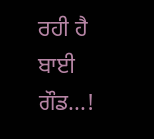ਰਹੀ ਹੈ ਬਾਈ ਗੌਡ...!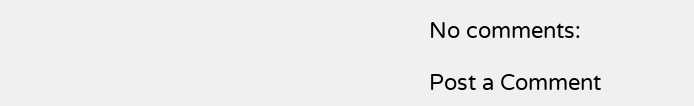No comments:

Post a Comment